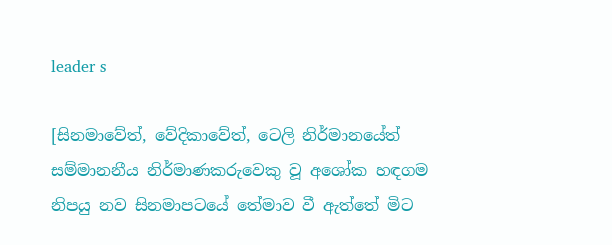leader s

[සිනමාවේත්, වේදිකාවේත්, ටෙලි නිර්මානයේත් සම්මානනීය නිර්මාණකරුවෙකු වූ අශෝක හඳගම නිපයු නව සිනමාපටයේ තේමාව වී ඇත්තේ මිට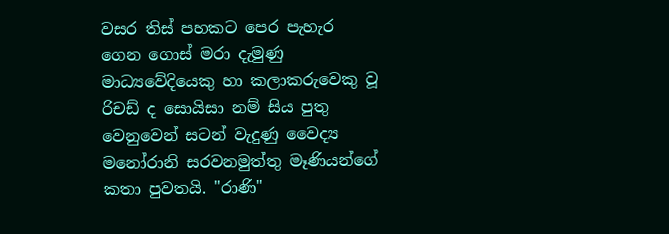වසර තිස් පහකට පෙර පැහැර ගෙන ගොස් මරා දැමුණු  මාධ්‍යවේදියෙකු හා කලාකරුවෙකු වූ රිචඩ් ද සොයිසා නම් සිය පුතු වෙනුවෙන් සටන් වැදුණු වෛද්‍ය මනෝරානි සරවනමුත්තු මෑණියන්ගේ කතා පුවතයි. "රාණි"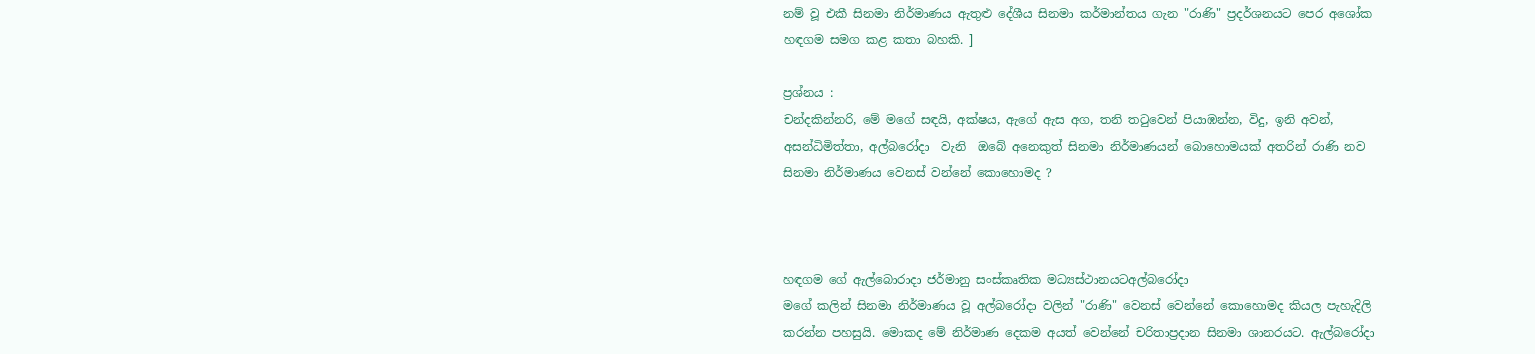නම් වූ එකී සිනමා නිර්මාණය ඇතුළු දේශීය සිනමා කර්මාන්තය ගැන "රාණි" ප්‍රදර්ශනයට පෙර අශෝක හඳගම සමග කළ කතා බහකි. ]

ප්‍රශ්නය :
චන්දකින්නරි, මේ මගේ සඳයි, අක්ෂය, ඇගේ ඇස අග, තනි තටුවෙන් පියාඹන්න, විදු, ඉනි අවන්, අසන්ධිමිත්තා, අල්බරෝදා  වැනි  ඔබේ අනෙකුත් සිනමා නිර්මාණයන් බොහොමයක් අතරින් රාණි නව සිනමා නිර්මාණය වෙනස් වන්නේ කොහොමද ?



හඳගම ගේ ඇල්බොරාදා ජර්මානු සංස්කෘතික මධ්‍යස්ථානයටඅල්බරෝදා
මගේ කලින් සිනමා නිර්මාණය වූ අල්බරෝදා වලින් "රාණි" වෙනස් වෙන්නේ කොහොමද කියල පැහැදිලි කරන්න පහසුයි. මොකද මේ නිර්මාණ දෙකම අයත් වෙන්නේ චරිතාප්‍රදාන සිනමා ශානරයට. ඇල්බරෝදා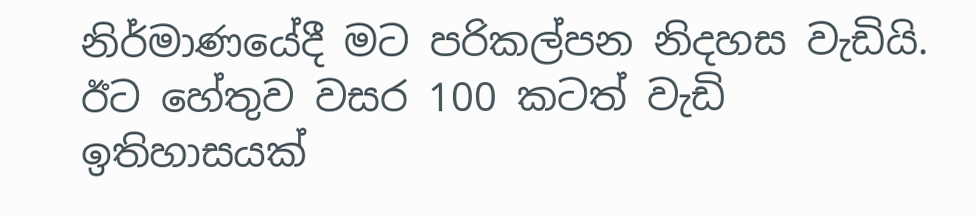නිර්මාණයේදී මට පරිකල්පන නිදහස වැඩියි. ඊට හේතුව වසර 100 කටත් වැඩි ඉතිහාසයක්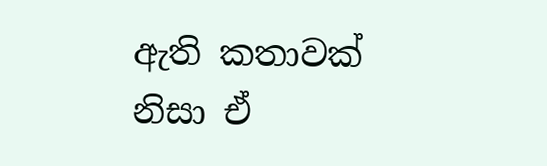ඇති කතාවක් නිසා ඒ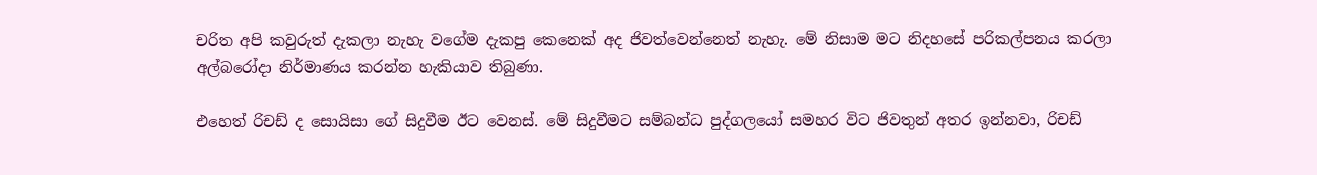චරිත අපි කවුරුත් දැකලා නැහැ වගේම දැකපු කෙනෙක් අද ජිවත්වෙන්නෙත් නැහැ. මේ නිසාම මට නිදහසේ පරිකල්පනය කරලා අල්බරෝදා නිර්මාණය කරන්න හැකියාව තිබුණා.

එහෙත් රිචඩ් ද සොයිසා ගේ සිදුවීම ඊට වෙනස්. මේ සිදුවීමට සම්බන්ධ පුද්ගලයෝ සමහර විට ජිවතුන් අතර ඉන්නවා, රිචඩ්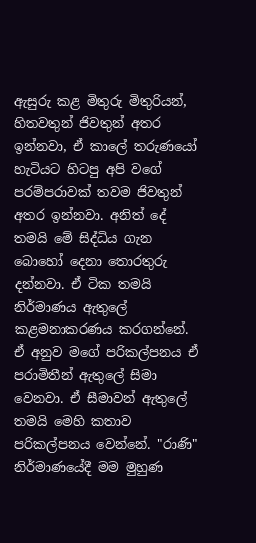ඇසුරු කළ මිතුරු මිතුරියන්, හිතවතුන් ජිවතුන් අතර ඉන්නවා, ඒ කාලේ තරුණයෝ හැටියට හිටපු අපි වගේ පරම්පරාවක් තවම ජිවතුන් අතර ඉන්නවා. අනිත් දේ තමයි මේ සිද්ධිය ගැන බොහෝ දෙනා තොරතුරු දන්නවා. ඒ ටික තමයි නිර්මාණය ඇතුලේ කළමනාකරණය කරගන්නේ. ඒ අනුව මගේ පරිකල්පනය ඒ පරාමිතීන් ඇතුලේ සිමා වෙනවා. ඒ සීමාවන් ඇතුලේ තමයි මෙහි කතාව පරිකල්පනය වෙන්නේ. "රාණි" නිර්මාණයේදී මම මුහුණ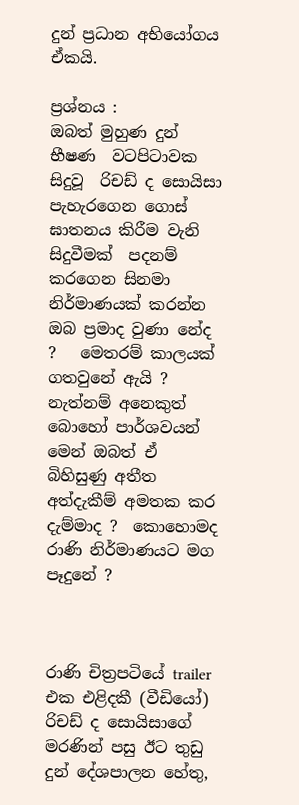දුන් ප්‍රධාන අභියෝගය ඒකයි.

ප්‍රශ්නය :
ඔබත් මුහුණ දුන් භීෂණ  වටපිටාවක සිදුවූ  රිචඩ් ද සොයිසා පැහැරගෙන ගොස් ඝාතනය කිරීම වැනි සිදුවීමක්  පදනම් කරගෙන සිනමා නිර්මාණයක් කරන්න ඔබ ප්‍රමාද වුණා නේද ?   මෙතරම් කාලයක් ගතවුනේ ඇයි ?  නැත්නම් අනෙකුත් බොහෝ පාර්ශවයන් මෙන් ඔබත් ඒ බිහිසුණු අතීත අත්දැකීම් අමතක කර දැම්මාද ?  කොහොමද  රාණි නිර්මාණයට මග පෑදුනේ ?



රාණි චිත්‍රපටියේ trailer එක එළිදකී (වීඩියෝ)
රිචඩ් ද සොයිසාගේ මරණින් පසු ඊට තුඩු දුන් දේශපාලන හේතු,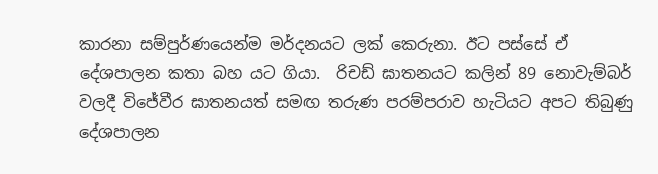කාරනා සම්පුර්ණයෙන්ම මර්දනයට ලක් කෙරුනා. ඊට පස්සේ ඒ දේශපාලන කතා බහ යට ගියා.  රිචඩ් ඝාතනයට කලින් 89 නොවැම්බර් වලදී විජේවීර ඝාතනයත් සමඟ තරුණ පරම්පරාව හැටියට අපට තිබුණු දේශපාලන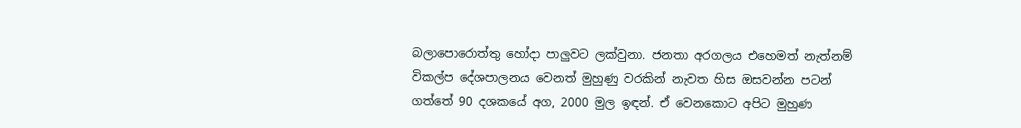බලාපොරොත්තු හෝදා පාලුවට ලක්වුනා. ජනතා අරගලය එහෙමත් නැත්නම් විකල්ප දේශපාලනය වෙනත් මුහුණු වරකින් නැවත හිස ඔසවන්න පටන් ගත්තේ 90 දශකයේ අග, 2000 මුල ඉඳන්. ඒ වෙනකොට අපිට මුහුණ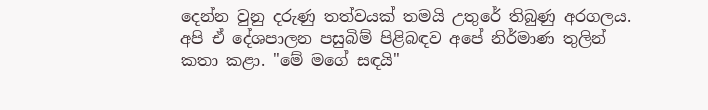දෙන්න වුනු දරුණු තත්වයක් තමයි උතුරේ තිබුණු අරගලය. අපි ඒ දේශපාලන පසුබිම් පිළිබඳව අපේ නිර්මාණ තුලින් කතා කළා. "මේ මගේ සඳයි"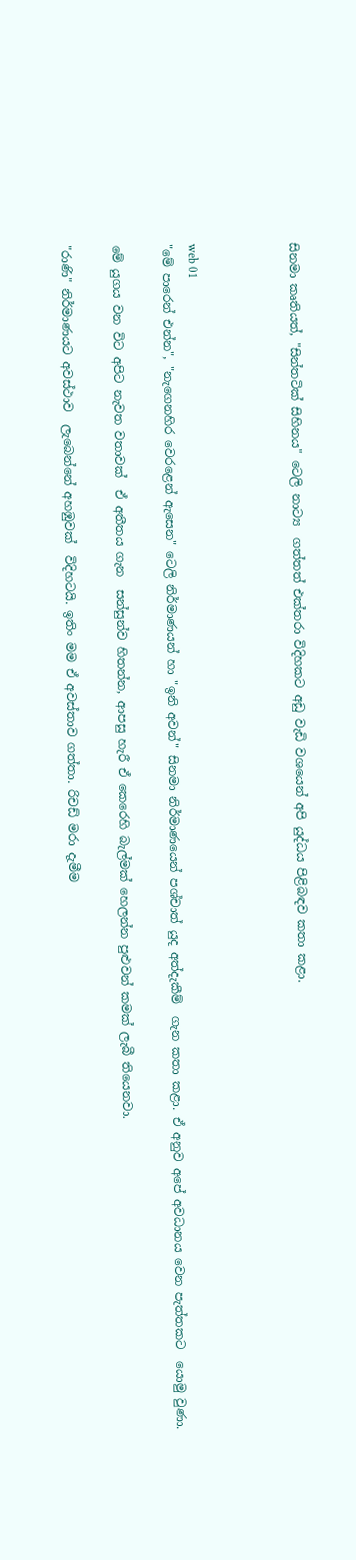සිනමා කෘතියත්, "සින්තටික් සිහිනය" ටෙලි නාට්‍ය  ගත්තත් එක්තරා විදිහකට අඩු වැඩි වශයෙන් අපි යුද්ධය පිළිබඳව කතා කළා.



web 01
"මේ පාරෙන් එන්න", "නැගෙනහිර වෙරළෙන් ඇසෙන" ටෙලි නිර්මාණයන් හා "ඉනි අවන්" සිනමා නිර්මාණයෙන් පශ්චාත් යුද අත්දැකීම්  ගැන කතා කළා. ඒ අනුව අපේ අවධානය වෙන පැත්තකට  යොමු වුණා.

මේ යුගය වන විට අපිට නැවත වතාවක්  ඒ අතීතය ගැන  සන්සුන්ව හිතන්න, ආපසු හැරී ඒ කෙරෙහි බැල්මක් හෙලන්න පුළුවන් කමක් ලැබී තියෙනවා.

"රාණි" නිර්මාණයට අවස්ථාව  ලැබෙන්නේ අහඹුවක්  විදිහටයි. ඉතිං මම ඒ අවස්තාව ගත්තා. රිචඩ් මරා දැමීම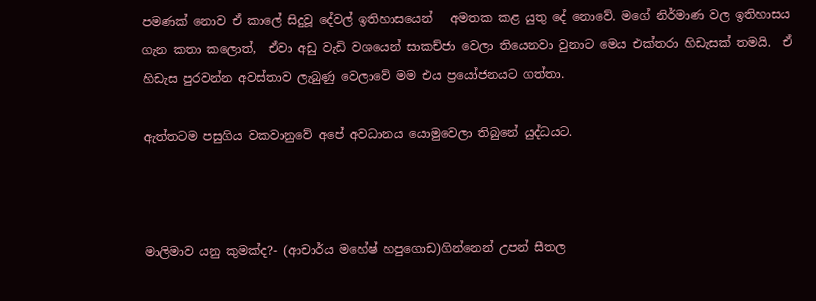පමණක් නොව ඒ කාලේ සිදුවූ දේවල් ඉතිහාසයෙන්   අමතක කළ යුතු දේ නොවේ. මගේ නිර්මාණ වල ඉතිහාසය ගැන කතා කලොත්,  ඒවා අඩු වැඩි වශයෙන් සාකච්ජා වෙලා තියෙනවා වුනාට මෙය එක්තරා හිඩැසක් තමයි.  ඒ හිඩැස පුරවන්න අවස්තාව ලැබුණු වෙලාවේ මම එය ප්‍රයෝජනයට ගත්තා.

ඇත්තටම පසුගිය වකවානුවේ අපේ අවධානය යොමුවෙලා තිබුනේ යුද්ධයට.



මාලිමාව යනු කුමක්ද?- (ආචාර්ය මහේෂ් හපුගොඩ)ගින්නෙන් උපන් සීතල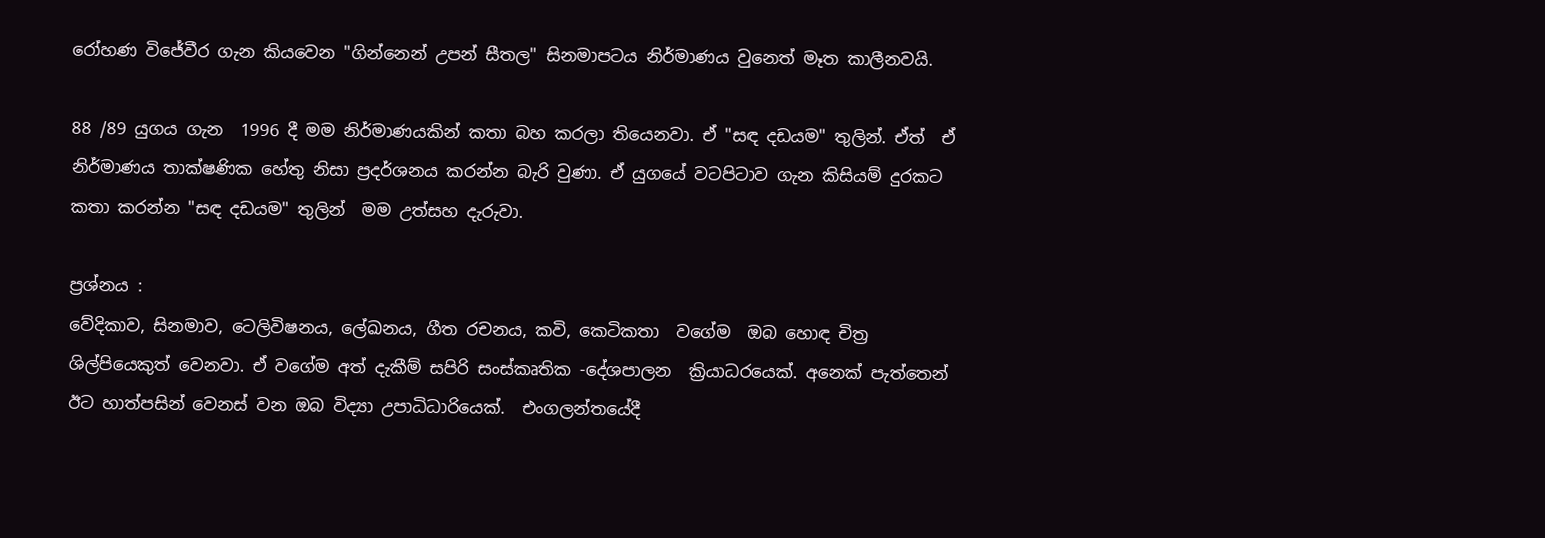රෝහණ විජේවීර ගැන කියවෙන "ගින්නෙන් උපන් සීතල" සිනමාපටය නිර්මාණය වුනෙත් මෑත කාලීනවයි.

88 /89 යුගය ගැන  1996 දී මම නිර්මාණයකින් කතා බහ කරලා තියෙනවා. ඒ "සඳ දඩයම" තුලින්. ඒත්  ඒ නිර්මාණය තාක්ෂණික හේතු නිසා ප්‍රදර්ශනය කරන්න බැරි වුණා. ඒ යුගයේ වටපිටාව ගැන කිසියම් දුරකට කතා කරන්න "සඳ දඩයම" තුලින්  මම උත්සහ දැරුවා.

ප්‍රශ්නය :
වේදිකාව, සිනමාව, ටෙලිවිෂනය, ලේඛනය, ගීත රචනය, කවි, කෙටිකතා  වගේම  ඔබ හොඳ චිත්‍ර ශිල්පියෙකුත් වෙනවා. ඒ වගේම අත් දැකීම් සපිරි සංස්කෘතික -දේශපාලන  ක්‍රියාධරයෙක්. අනෙක් පැත්තෙන් ඊට හාත්පසින් වෙනස් වන ඔබ විද්‍යා උපාධිධාරියෙක්.  එංගලන්තයේදී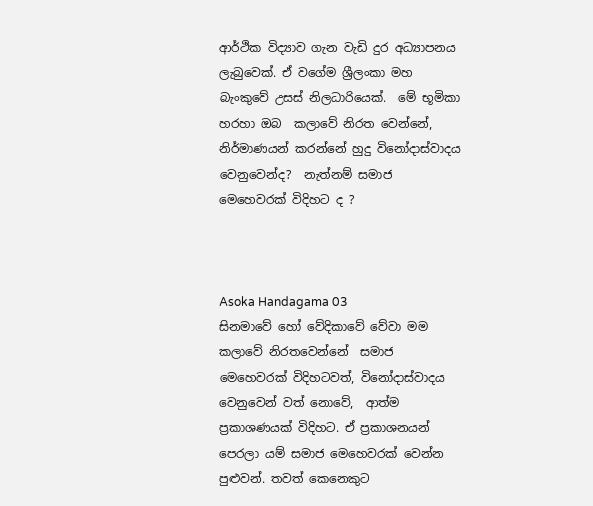ආර්ථික විද්‍යාව ගැන වැඩි දුර අධ්‍යාපනය ලැබුවෙක්. ඒ වගේම ශ්‍රීලංකා මහ බැංකුවේ උසස් නිලධාරියෙක්.  මේ භූමිකා හරහා ඔබ  කලාවේ නිරත වෙන්නේ, නිර්මාණයන් කරන්නේ හුදු විනෝදාස්වාදය වෙනුවෙන්ද?  නැත්නම් සමාජ මෙහෙවරක් විදිහට ද ?



Asoka Handagama 03
සිනමාවේ හෝ වේදිකාවේ වේවා මම  කලාවේ නිරතවෙන්නේ  සමාජ මෙහෙවරක් විදිහටවත්, විනෝදාස්වාදය වෙනුවෙන් වත් නොවේ,  ආත්ම ප්‍රකාශණයක් විදිහට. ඒ ප්‍රකාශනයන් පෙරලා යම් සමාජ මෙහෙවරක් වෙන්න පුළුවන්. තවත් කෙනෙකුට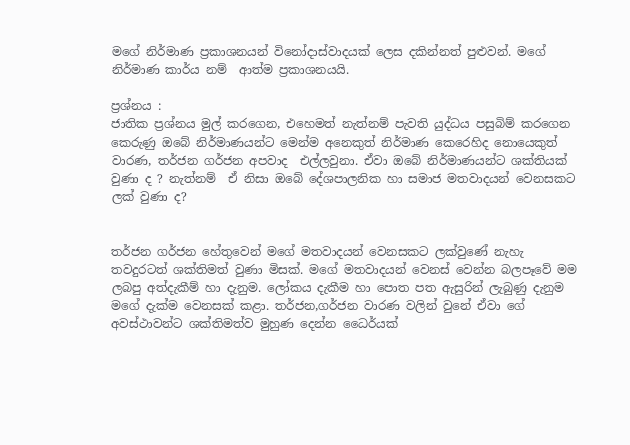මගේ නිර්මාණ ප්‍රකාශනයන් විනෝදාස්වාදයක් ලෙස දකින්නත් පුළුවන්. මගේ නිර්මාණ කාර්ය නම්  ආත්ම ප්‍රකාශනයයි.

ප්‍රශ්නය :
ජාතික ප්‍රශ්නය මුල් කරගෙන, එහෙමත් නැත්නම් පැවති යුද්ධය පසුබිම් කරගෙන කෙරුණු ඔබේ නිර්මාණයන්ට මෙන්ම අනෙකුත් නිර්මාණ කෙරෙහිද නොයෙකුත් වාරණ, තර්ජන ගර්ජන අපවාද  එල්ලවුනා. ඒවා ඔබේ නිර්මාණයන්ට ශක්තියක් වුණා ද ? නැත්නම්  ඒ නිසා ඔබේ දේශපාලනික හා සමාජ මතවාදයන් වෙනසකට ලක් වුණා ද?


තර්ජන ගර්ජන හේතුවෙන් මගේ මතවාදයන් වෙනසකට ලක්වුණේ නැහැ තවදුරටත් ශක්තිමත් වුණා මිසක්. මගේ මතවාදයන් වෙනස් වෙන්න බලපෑවේ මම ලබපු අත්දැකීම් හා දැනුම. ලෝකය දැකීම හා පොත පත ඇසුරින් ලැබුණු දැනුම මගේ දැක්ම වෙනසක් කළා. තර්ජන,ගර්ජන වාරණ වලින් වුනේ ඒවා ගේ අවස්ථාවන්ට ශක්තිමත්ව මුහුණ දෙන්න ධෛර්යක්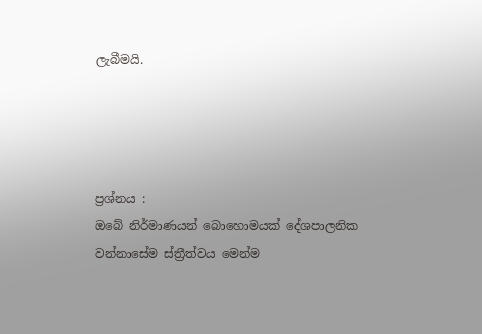ලැබීමයි.




ප්‍රශ්නය :
ඔබේ නිර්මාණයන් බොහොමයක් දේශපාලනික වන්නාසේම ස්ත්‍රීත්වය මෙන්ම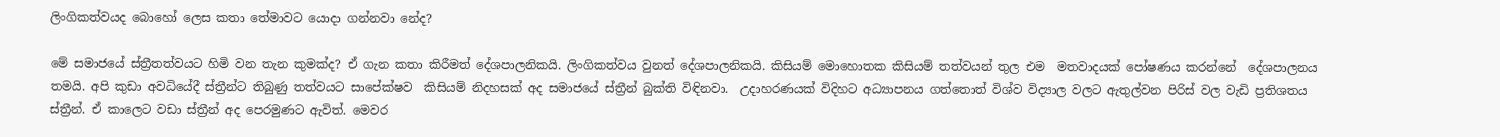ලිංගිකත්වයද බොහෝ ලෙස කතා තේමාවට යොදා ගන්නවා නේද?

මේ සමාජයේ ස්ත්‍රීතත්වයට හිමි වන තැන කුමක්ද? ඒ ගැන කතා කිරීමත් දේශපාලනිකයි. ලිංගිකත්වය වුනත් දේශපාලනිකයි. කිසියම් මොහොතක කිසියම් තත්වයන් තුල එම  මතවාදයක් පෝෂණය කරන්නේ  දේශපාලනය තමයි. අපි කුඩා අවධියේදී ස්ත්‍රීන්ට තිබුණු තත්වයට සාපේක්ෂව  කිසියම් නිදහසක් අද සමාජයේ ස්ත්‍රීන් බුක්ති විඳිනවා.  උදාහරණයක් විදිහට අධ්‍යාපනය ගත්තොත් විශ්ව විද්‍යාල වලට ඇතුල්වන පිරිස් වල වැඩි ප්‍රතිශතය ස්ත්‍රීන්. ඒ කාලෙට වඩා ස්ත්‍රීන් අද පෙරමුණට ඇවිත්. මෙවර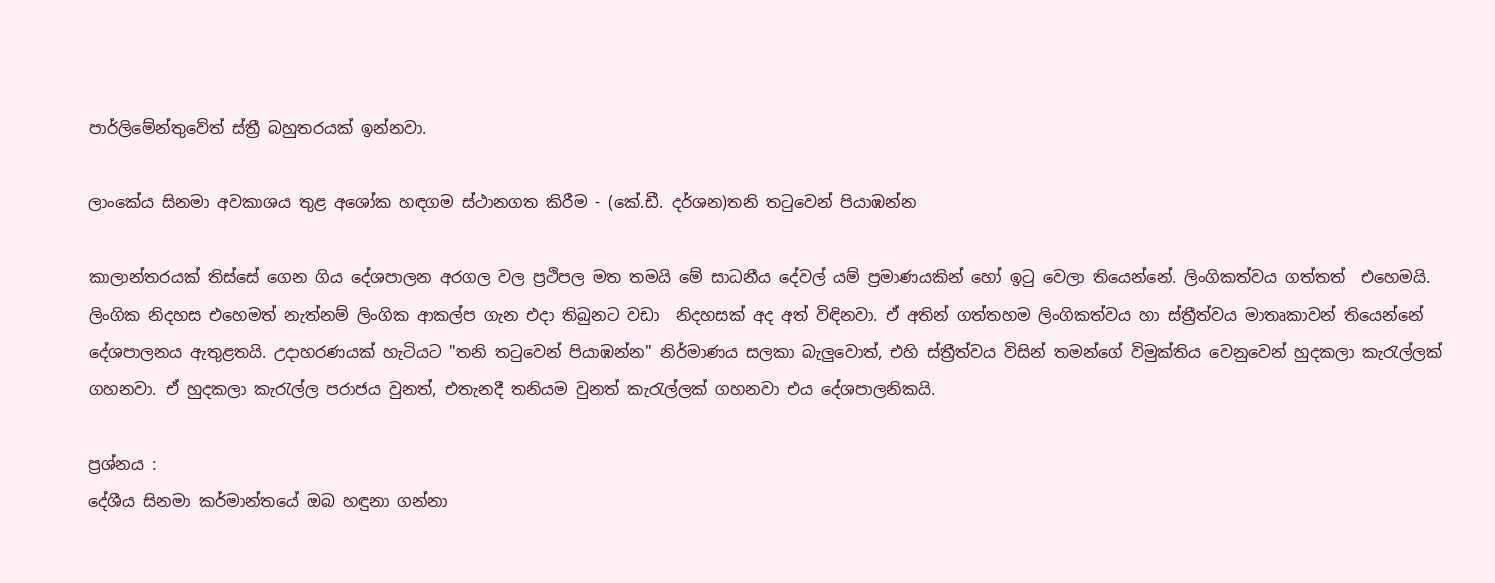පාර්ලිමේන්තුවේත් ස්ත්‍රී බහුතරයක් ඉන්නවා.

ලාංකේය සිනමා අවකාශය තුළ අශෝක හඳගම ස්ථානගත කිරීම - (කේ.ඩී. දර්ශන)තනි තටුවෙන් පියාඹන්න

කාලාන්තරයක් තිස්සේ ගෙන ගිය දේශපාලන අරගල වල ප්‍රථිපල මත තමයි මේ සාධනීය දේවල් යම් ප්‍රමාණයකින් හෝ ඉටු වෙලා තියෙන්නේ. ලිංගිකත්වය ගත්තත්  එහෙමයි. ලිංගික නිදහස එහෙමත් නැත්නම් ලිංගික ආකල්ප ගැන එදා තිබුනට වඩා  නිදහසක් අද අත් විඳිනවා. ඒ අතින් ගත්තහම ලිංගිකත්වය හා ස්ත්‍රීත්වය මාතෘකාවන් තියෙන්නේ දේශපාලනය ඇතුළතයි. උදාහරණයක් හැටියට "තනි තටුවෙන් පියාඹන්න" නිර්මාණය සලකා බැලුවොත්, එහි ස්ත්‍රීත්වය විසින් තමන්ගේ විමුක්තිය වෙනුවෙන් හුදකලා කැරැල්ලක් ගහනවා. ඒ හුදකලා කැරැල්ල පරාජය වුනත්, එතැනදී තනියම වුනත් කැරැල්ලක් ගහනවා එය දේශපාලනිකයි.

ප්‍රශ්නය :
දේශීය සිනමා කර්මාන්තයේ ඔබ හඳුනා ගන්නා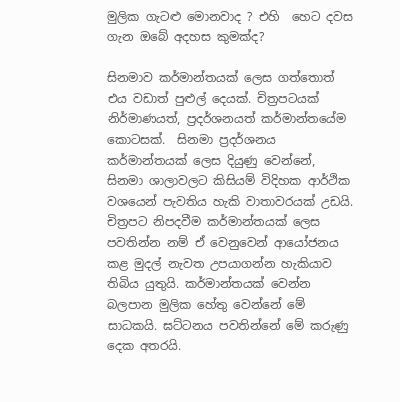මුලික ගැටළු මොනවාද ? එහි  හෙට දවස ගැන ඔබේ අදහස කුමක්ද?

සිනමාව කර්මාන්තයක් ලෙස ගත්තොත් එය වඩාත් පුළුල් දෙයක්. චිත්‍රපටයක් නිර්මාණයත්, ප්‍රදර්ශනයත් කර්මාන්තයේම කොටසක්.  සිනමා ප්‍රදර්ශනය කර්මාන්තයක් ලෙස දියුණු වෙන්නේ,  සිනමා ශාලාවලට කිසියම් විදිහක ආර්ථික වශයෙන් පැවතිය හැකි වාතාවරයක් උඩයි. චිත්‍රපට නිපදවීම කර්මාන්තයක් ලෙස පවතින්න නම් ඒ වෙනුවෙන් ආයෝජනය කළ මුදල් නැවත උපයාගන්න හැකියාව තිබිය යුතුයි. කර්මාන්තයක් වෙන්න බලපාන මුලික හේතු වෙන්නේ මේ සාධකයි. ඝට්ටනය පවතින්නේ මේ කරුණු දෙක අතරයි.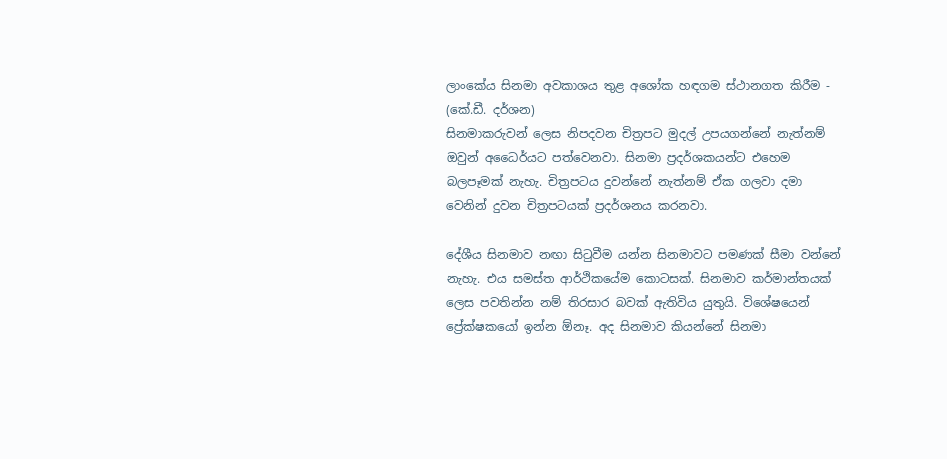ලාංකේය සිනමා අවකාශය තුළ අශෝක හඳගම ස්ථානගත කිරීම - (කේ.ඩී. දර්ශන)
සිනමාකරුවන් ලෙස නිපදවන චිත්‍රපට මුදල් උපයගන්නේ නැත්නම් ඔවුන් අධෛර්යට පත්වෙනවා. සිනමා ප්‍රදර්ශකයන්ට එහෙම බලපෑමක් නැහැ. චිත්‍රපටය දුවන්නේ නැත්නම් ඒක ගලවා දමා වෙනින් දුවන චිත්‍රපටයක් ප්‍රදර්ශනය කරනවා.

දේශීය සිනමාව නඟා සිටුවීම යන්න සිනමාවට පමණක් සීමා වන්නේ නැහැ. එය සමස්ත ආර්ථිකයේම කොටසක්. සිනමාව කර්මාන්තයක් ලෙස පවතින්න නම් තිරසාර බවක් ඇතිවිය යුතුයි. විශේෂයෙන් ප්‍රේක්ෂකයෝ ඉන්න ඕනෑ. අද සිනමාව කියන්නේ සිනමා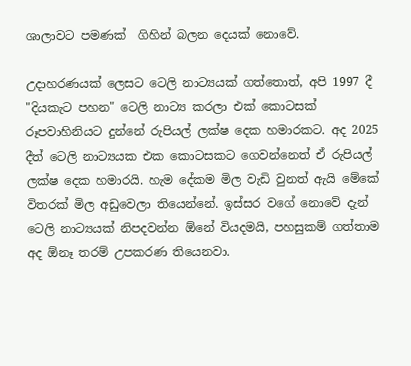ශාලාවට පමණක්  ගිහින් බලන දෙයක් නොවේ.

උදාහරණයක් ලෙසට ටෙලි නාට්‍යයක් ගත්තොත්, අපි 1997 දී  "දියකැට පහන" ටෙලි නාට්‍ය කරලා එක් කොටසක් රූපවාහිනියට දුන්නේ රුපියල් ලක්ෂ දෙක හමාරකට. අද 2025 දීත් ටෙලි නාට්‍යයක එක කොටසකට ගෙවන්නෙත් ඒ රුපියල් ලක්ෂ දෙක හමාරයි. හැම දේකම මිල වැඩි වුනත් ඇයි මේකේ විතරක් මිල අඩුවෙලා තියෙන්නේ. ඉස්සර වගේ නොවේ දැන් ටෙලි නාට්‍යයක් නිපදවන්න ඕනේ වියදමයි, පහසුකම් ගත්තාම අද ඕනෑ තරම් උපකරණ තියෙනවා.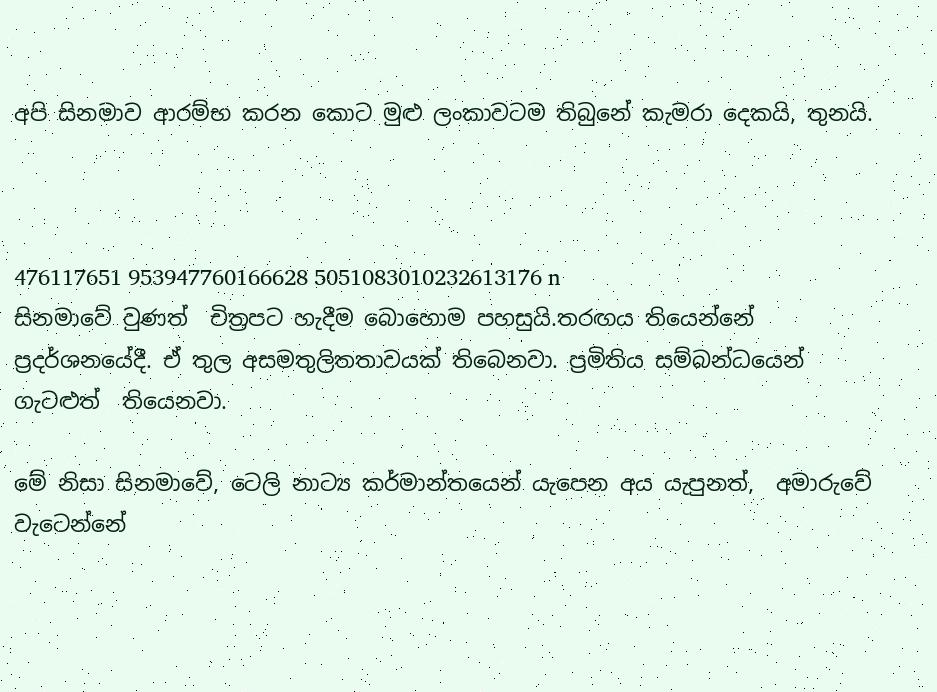අපි සිනමාව ආරම්භ කරන කොට මුළු ලංකාවටම තිබුනේ කැමරා දෙකයි, තුනයි.



476117651 953947760166628 5051083010232613176 n
සිනමාවේ වුණත්  චිත්‍රපට හැදීම බොහොම පහසුයි.තරඟය තියෙන්නේ ප්‍රදර්ශනයේදී. ඒ තුල අසමතුලිතතාවයක් තිබෙනවා. ප්‍රමිතිය සම්බන්ධයෙන් ගැටළුත්  තියෙනවා.

මේ නිසා සිනමාවේ, ටෙලි නාට්‍ය කර්මාන්තයෙන් යැපෙන අය යැපුනත්,  අමාරුවේ වැටෙන්නේ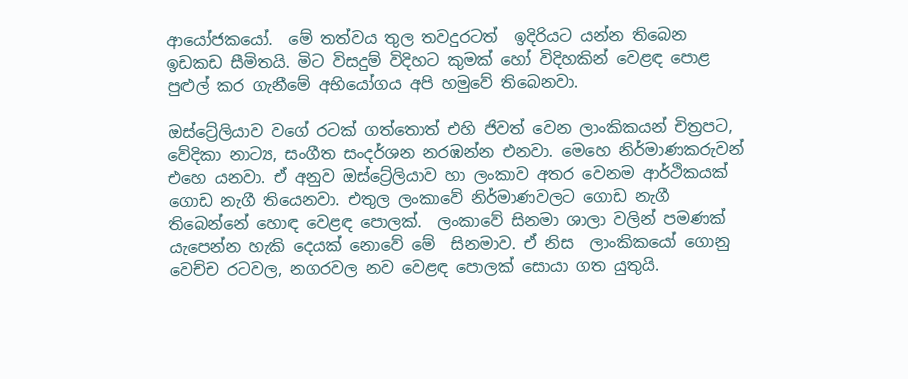ආයෝජකයෝ.  මේ තත්වය තුල තවදුරටත්  ඉදිරියට යන්න තිබෙන  ඉඩකඩ සීමිතයි. මිට විසදුම් විදිහට කුමක් හෝ විදිහකින් වෙළඳ පොළ පුළුල් කර ගැනීමේ අභියෝගය අපි හමුවේ තිබෙනවා.

ඔස්ට්‍රේලියාව වගේ රටක් ගත්තොත් එහි ජිවත් වෙන ලාංකිකයන් චිත්‍රපට, වේදිකා නාට්‍ය, සංගීත සංදර්ශන නරඹන්න එනවා. මෙහෙ නිර්මාණකරුවන් එහෙ යනවා. ඒ අනුව ඔස්ට්‍රේලියාව හා ලංකාව අතර වෙනම ආර්ථිකයක් ගොඩ නැගී තියෙනවා. එතුල ලංකාවේ නිර්මාණවලට ගොඩ නැගී තිබෙන්නේ හොඳ වෙළඳ පොලක්.  ලංකාවේ සිනමා ශාලා වලින් පමණක් යැපෙන්න හැකි දෙයක් නොවේ මේ  සිනමාව. ඒ නිස  ලාංකිකයෝ ගොනු වෙච්ච රටවල, නගරවල නව වෙළඳ පොලක් සොයා ගත යුතුයි.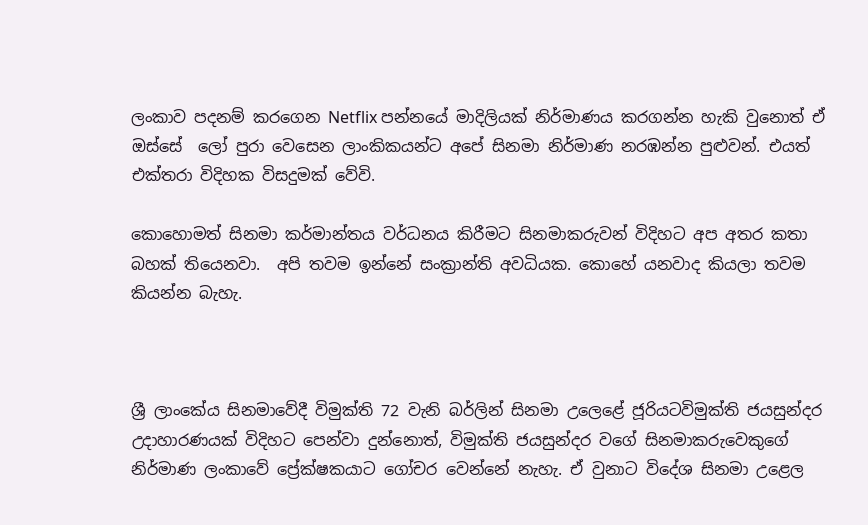ලංකාව පදනම් කරගෙන Netflix පන්නයේ මාදිලියක් නිර්මාණය කරගන්න හැකි වුනොත් ඒ ඔස්සේ  ලෝ පුරා වෙසෙන ලාංකිකයන්ට අපේ සිනමා නිර්මාණ නරඹන්න පුළුවන්. එයත් එක්තරා විදිහක විසදුමක් වේවි.

කොහොමත් සිනමා කර්මාන්තය වර්ධනය කිරීමට සිනමාකරුවන් විදිහට අප අතර කතා බහක් තියෙනවා.  අපි තවම ඉන්නේ සංක්‍රාන්ති අවධියක. කොහේ යනවාද කියලා තවම කියන්න බැහැ.



ශ්‍රී ලාංකේය සිනමාවේදී විමුක්ති 72 වැනි බර්ලින් සිනමා උලෙළේ ජූරියටවිමුක්ති ජයසුන්දර
උදාහාරණයක් විදිහට පෙන්වා දුන්නොත්, විමුක්ති ජයසුන්දර වගේ සිනමාකරුවෙකුගේ නිර්මාණ ලංකාවේ ප්‍රේක්ෂකයාට ගෝචර වෙන්නේ නැහැ. ඒ වුනාට විදේශ සිනමා උළෙල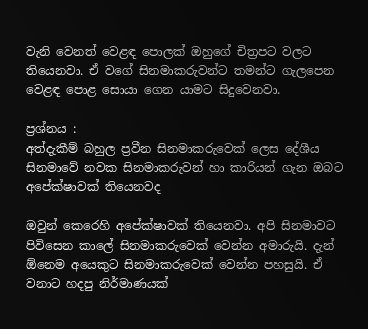වැනි වෙනත් වෙළඳ පොලක් ඔහුගේ චිත්‍රපට වලට තියෙනවා. ඒ වගේ සිනමාකරුවන්ට තමන්ට ගැලපෙන වෙළඳ පොළ සොයා ගෙන යාමට සිදුවෙනවා.

ප්‍රශ්නය :
අත්දැකීම් බහුල ප්‍රවීන සිනමාකරුවෙක් ලෙස දේශීය සිනමාවේ නවක සිනමාකරුවන් හා කාරියන් ගැන ඔබට අපේක්ෂාවක් තියෙනවද

ඔවුන් කෙරෙහි අපේක්ෂාවක් තියෙනවා. අපි සිනමාවට පිවිසෙන කාලේ සිනමාකරුවෙක් වෙන්න අමාරුයි. දැන් ඕනෙම අයෙකුට සිනමාකරුවෙක් වෙන්න පහසුයි. ඒ වනාට හදපු නිර්මාණයක්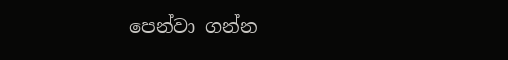පෙන්වා ගන්න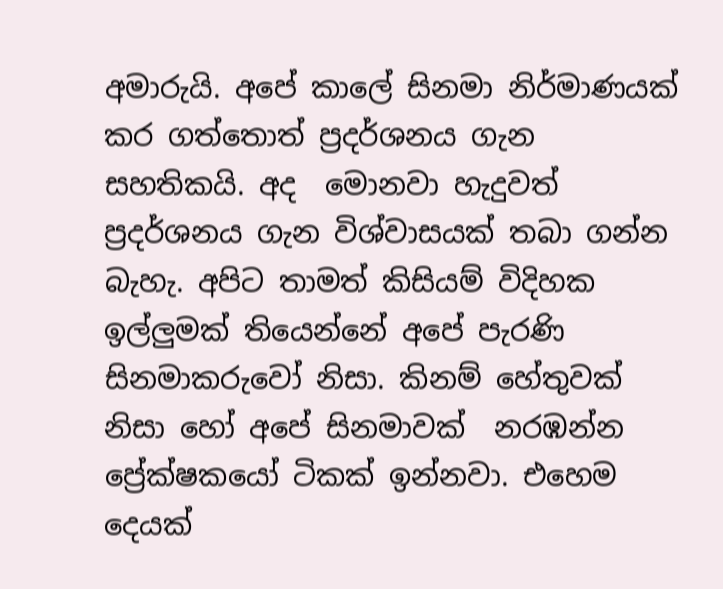අමාරුයි. අපේ කාලේ සිනමා නිර්මාණයක් කර ගත්තොත් ප්‍රදර්ශනය ගැන සහතිකයි. අද  මොනවා හැදුවත් ප්‍රදර්ශනය ගැන විශ්වාසයක් තබා ගන්න බැහැ. අපිට තාමත් කිසියම් විදිහක  ඉල්ලුමක් තියෙන්නේ අපේ පැරණි සිනමාකරුවෝ නිසා. කිනම් හේතුවක් නිසා හෝ අපේ සිනමාවක්  නරඹන්න ප්‍රේක්ෂකයෝ ටිකක් ඉන්නවා. එහෙම දෙයක්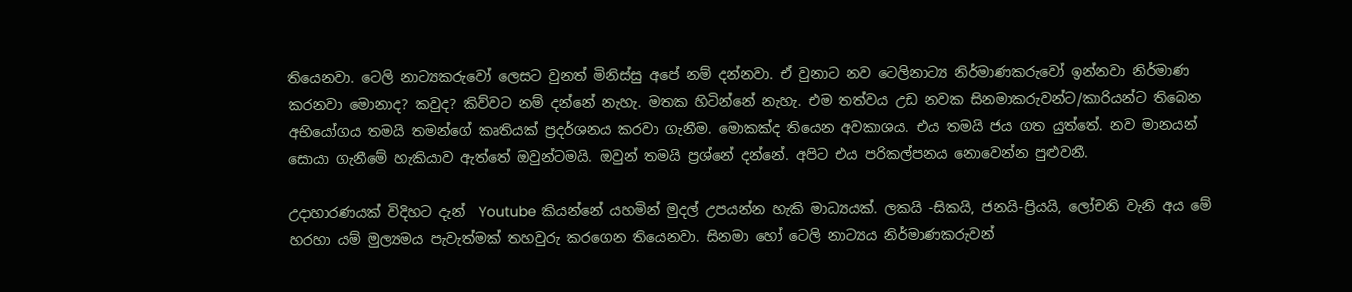තියෙනවා. ටෙලි නාට්‍යකරුවෝ ලෙසට වුනත් මිනිස්සු අපේ නම් දන්නවා. ඒ වුනාට නව ටෙලිනාට්‍ය නිර්මාණකරුවෝ ඉන්නවා නිර්මාණ කරනවා මොනාද? කවුද? කිව්වට නම් දන්නේ නැහැ. මතක හිටින්නේ නැහැ. එම තත්වය උඩ නවක සිනමාකරුවන්ට/කාරියන්ට තිබෙන අභියෝගය තමයි තමන්ගේ කෘතියක් ප්‍රදර්ශනය කරවා ගැනීම. මොකක්ද තියෙන අවකාශය. එය තමයි ජය ගත යුත්තේ. නව මානයන් සොයා ගැනීමේ හැකියාව ඇත්තේ ඔවුන්ටමයි. ඔවුන් තමයි ප්‍රශ්නේ දන්නේ. අපිට එය පරිකල්පනය නොවෙන්න පුළුවනී.

උදාහාරණයක් විදිහට දැන්  Youtube කියන්නේ යහමින් මුදල් උපයන්න හැකි මාධ්‍යයක්. ලකයි -සිකයි, ජනයි-ප්‍රියයි, ලෝචනි වැනි අය මේ හරහා යම් මුල්‍යමය පැවැත්මක් තහවුරු කරගෙන තියෙනවා. සිනමා හෝ ටෙලි නාට්‍යය නිර්මාණකරුවන්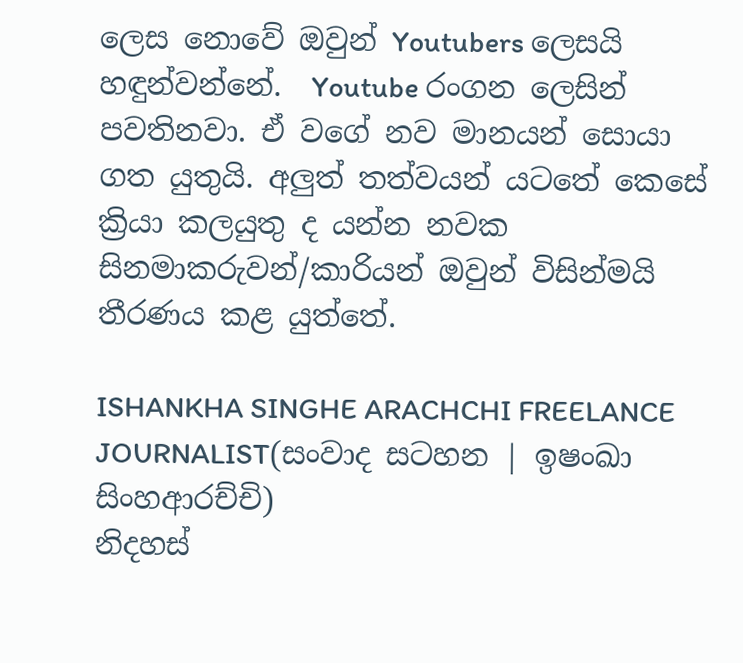ලෙස නොවේ ඔවුන් Youtubers ලෙසයි හඳුන්වන්නේ.  Youtube රංගන ලෙසින් පවතිනවා. ඒ වගේ නව මානයන් සොයා ගත යුතුයි. අලුත් තත්වයන් යටතේ කෙසේ ක්‍රියා කලයුතු ද යන්න නවක සිනමාකරුවන්/කාරියන් ඔවුන් විසින්මයි තීරණය කළ යුත්තේ.

ISHANKHA SINGHE ARACHCHI FREELANCE JOURNALIST(සංවාද සටහන | ඉෂංඛා සිංහආරච්චි)
නිදහස්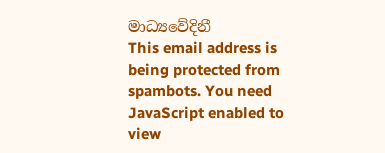මාධ්‍යවේදිනී
This email address is being protected from spambots. You need JavaScript enabled to view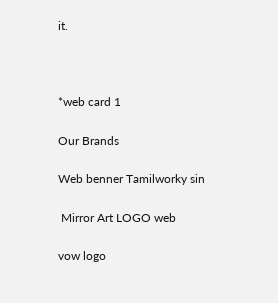it.



*web card 1

Our Brands

Web benner Tamilworky sin

 Mirror Art LOGO web

vow logo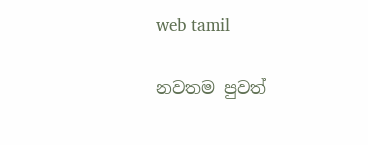web tamil

නවතම පුවත්